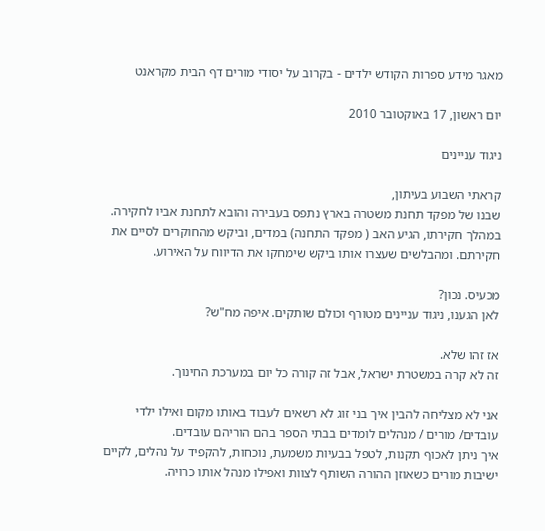מאגר מידע ספרות הקודש ילדים - בקרוב על יסודי מורים דף הבית מקראנט

יום ראשון, 17 באוקטובר 2010

ניגוד עניינים

קראתי השבוע בעיתון,
שבנו של מפקד תחנת משטרה בארץ נתפס בעבירה והובא לתחנת אביו לחקירה.
במהלך חקירתו, הגיע האב ( מפקד התחנה) במדים, וביקש מהחוקרים לסיים את חקירתם. ומהבלשים שעצרו אותו ביקש שימחקו את הדיווח על האירוע.

מכעיס. נכון?
לאן הגענו, ניגוד עניינים מטורף וכולם שותקים. איפה מח"ש?

אז זהו שלא.
זה לא קרה במשטרת ישראל, אבל זה קורה כל יום במערכת החינוך.

אני לא מצליחה להבין איך בני זוג לא רשאים לעבוד באותו מקום ואילו ילדי עובדים/ מורים / מנהלים לומדים בבתי הספר בהם הוריהם עובדים.
איך ניתן לאכוף תקנות, לטפל בבעיות משמעת, נוכחות, להקפיד על נהלים, לקיים ישיבות מורים כשאוזן ההורה השותף לצוות ואפילו מנהל אותו כרויה.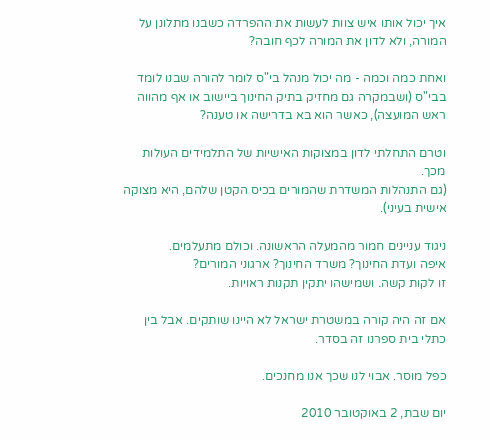איך יכול אותו איש צוות לעשות את ההפרדה כשבנו מתלונן על המורה, ולא לדון את המורה לכף חובה?

ואחת כמה וכמה - מה יכול מנהל בי"ס לומר להורה שבנו לומד בבי"ס (ושבמקרה גם מחזיק בתיק החינוך ביישוב או אף מהווה ראש המועצה), כאשר הוא בא בדרישה או טענה?

וטרם התחלתי לדון במצוקות האישיות של התלמידים העולות מכך.
(גם התנהלות המשדרת שהמורים בכיס הקטן שלהם, היא מצוקה אישית בעיני).

ניגוד עניינים חמור מהמעלה הראשונה. וכולם מתעלמים.
איפה ועדת החינוך? משרד החינוך? ארגוני המורים?
זו לקות קשה. ושמישהו יתקין תקנות ראויות.

אם זה היה קורה במשטרת ישראל לא היינו שותקים. אבל בין כתלי בית ספרנו זה בסדר.

כפל מוסר. אבוי לנו שכך אנו מחנכים.

יום שבת, 2 באוקטובר 2010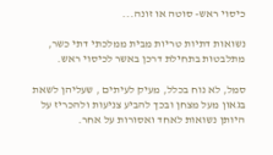כיסוי ראש- סוטה או זונה...

נשואות דתיות טריות מבית ממלכתי דתי כשר, מתלבטות בתחילת דרכן באשר לכיסוי ראש.

סמל, לא נוח בכלל, מעיק לעיתים , שעליהן לשאת בגאון מעל מצחן ובכך להביע צניעות ולהכריז על היותן נשואות לאחד ואסורות על אחר.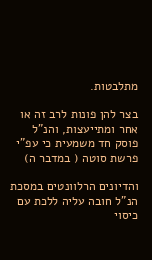מתלבטות.

בצר להן פונות לרב זה או אחר ומתייעצות, והנ"ל פוסק חד משמעית כי עפ"י פרשת סוטה ( במדבר ה)

והדיונים הרלוונטים במסכת הנ"ל חובה עליה ללכת עם כיסוי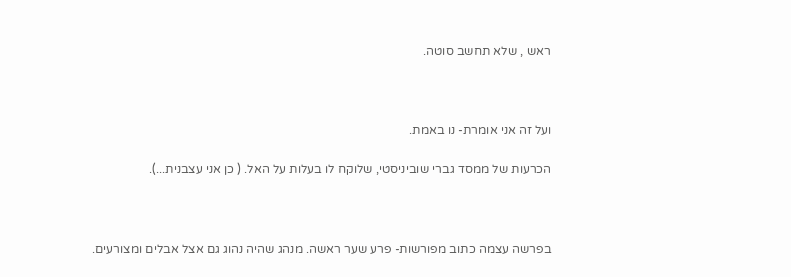ראש , שלא תחשב סוטה.



ועל זה אני אומרת- נו באמת.

הכרעות של ממסד גברי שוביניסטי, שלוקח לו בעלות על האל. ( כן אני עצבנית...).



בפרשה עצמה כתוב מפורשות- פרע שער ראשה. מנהג שהיה נהוג גם אצל אבלים ומצורעים.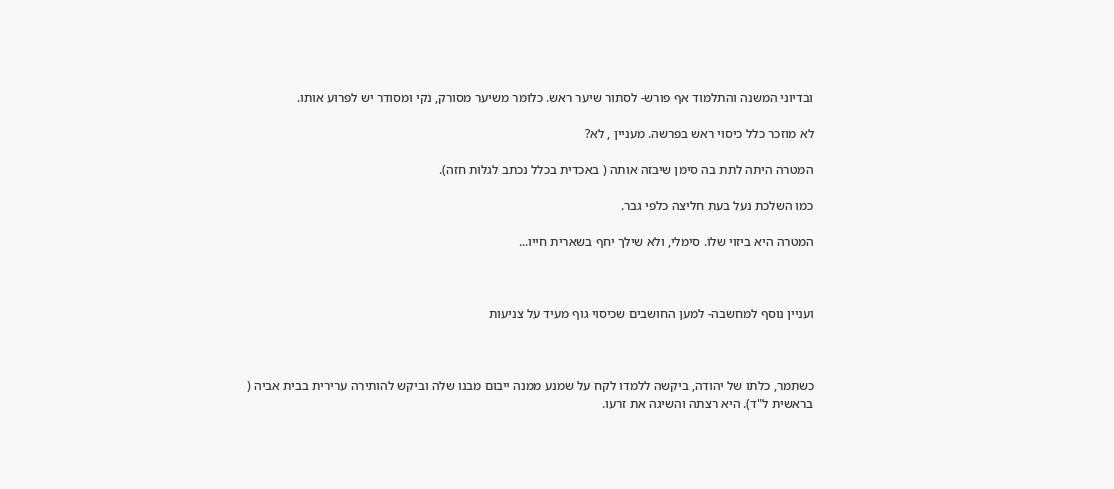ובדיוני המשנה והתלמוד אף פורש- לסתור שיער ראש. כלומר משיער מסורק, נקי ומסודר יש לפרוע אותו.

לא מוזכר כלל כיסוי ראש בפרשה. מעניין , לא?

המטרה היתה לתת בה סימן שיבזה אותה ( באכדית בכלל נכתב לגלות חזה).

כמו השלכת נעל בעת חליצה כלפי גבר.

המטרה היא ביזוי שלו. סימלי, ולא שילך יחף בשארית חייו...



ועניין נוסף למחשבה- למען החושבים שכיסוי גוף מעיד על צניעות



כשתמר, כלתו של יהודה, ביקשה ללמדו לקח על שמנע ממנה ייבום מבנו שלה וביקש להותירה ערירית בבית אביה ( בראשית ל"ד). היא רצתה והשיגה את זרעו.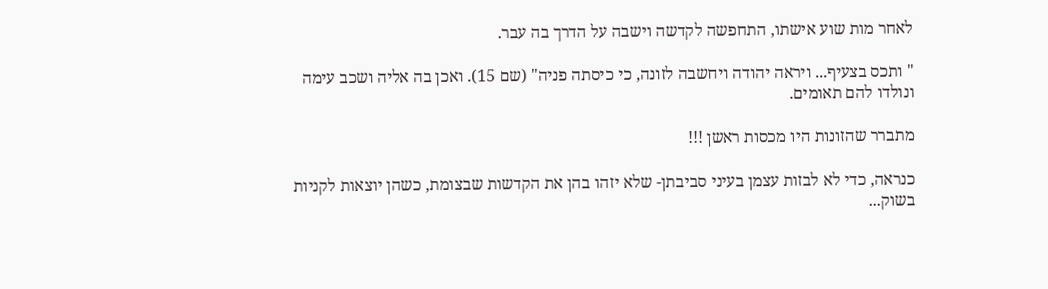לאחר מות שוע אישתו, התחפשה לקדשה וישבה על הדרך בה עבר.

" ותכס בצעיף... ויראה יהודה ויחשבה לזונה, כי כיסתה פניה" (שם 15). ואכן בה אליה ושכב עימה ונולדו להם תאומים.

מתברר שהזונות היו מכסות ראשן !!!

כנראה, כדי לא לבזות עצמן בעיני סביבתן- שלא יזהו בהן את הקדשות שבצומת, כשהן יוצאות לקניות בשוק...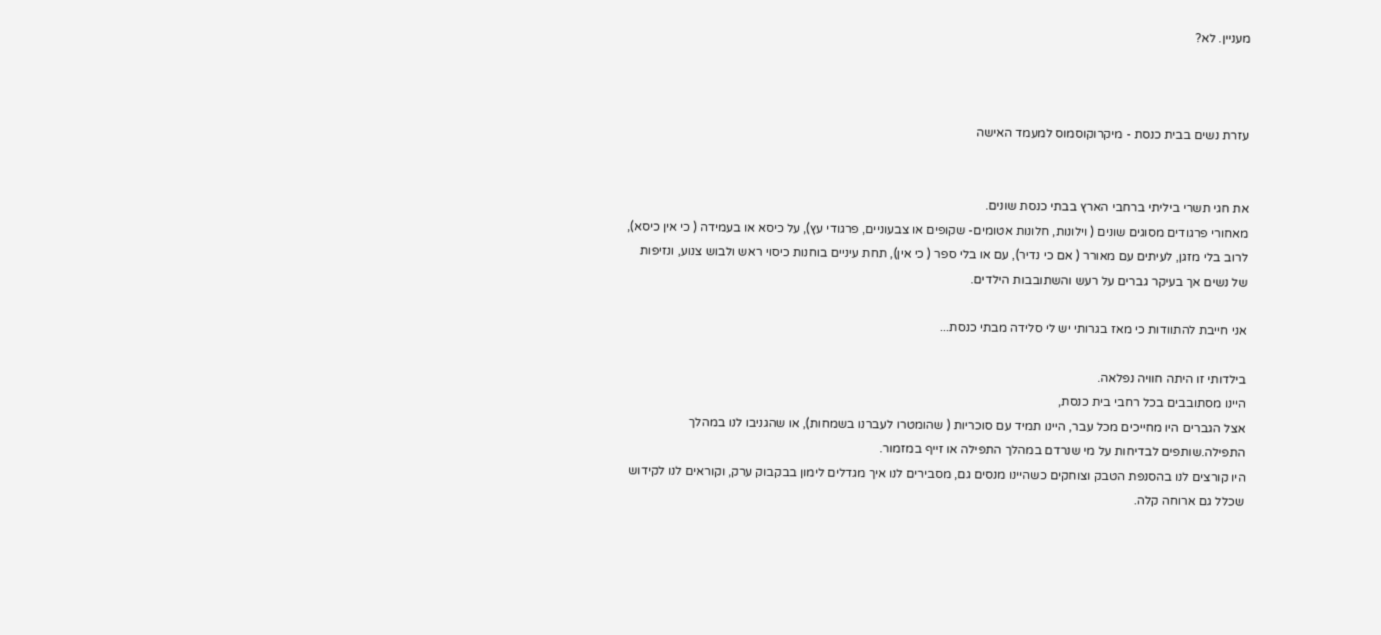מעניין. לא?



עזרת נשים בבית כנסת - מיקרוקוסמוס למעמד האישה


את חגי תשרי ביליתי ברחבי הארץ בבתי כנסת שונים.
מאחורי פרגודים מסוגים שונים ( וילונות, חלונות אטומים- שקופים או צבעוניים, פרגודי עץ), על כיסא או בעמידה ( כי אין כיסא), לרוב בלי מזגן, לעיתים עם מאורר ( אם כי נדיר), עם או בלי ספר ( כי אין), תחת עיניים בוחנות כיסוי ראש ולבוש צנוע, ונזיפות של נשים אך בעיקר גברים על רעש והשתובבות הילדים.

אני חייבת להתוודות כי מאז בגרותי יש לי סלידה מבתי כנסת...

בילדותי זו היתה חוויה נפלאה.
היינו מסתובבים בכל רחבי בית כנסת,
אצל הגברים היו מחייכים מכל עבר, היינו תמיד עם סוכריות ( שהומטרו לעברנו בשמחות), או שהגניבו לנו במהלך התפילה.שותפים לבדיחות על מי שנרדם במהלך התפילה או זייף במזמור.
היו קורצים לנו בהסנפת הטבק וצוחקים כשהיינו מנסים גם, מסבירים לנו איך מגדלים לימון בבקבוק ערק, וקוראים לנו לקידוש שכלל גם ארוחה קלה.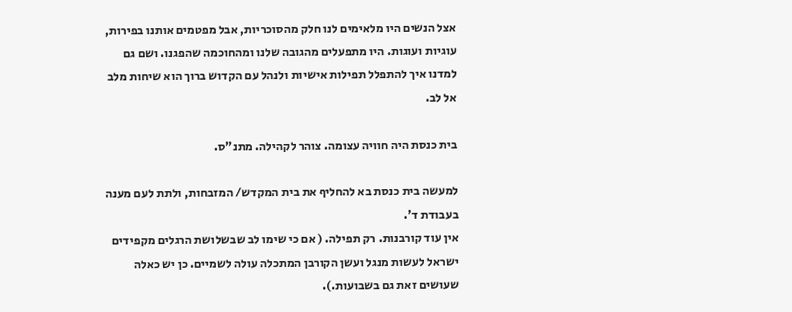אצל הנשים היו מלאימים לנו חלק מהסוכריות, אבל מפטמים אותנו בפירות, עוגיות ועוגות. היו מתפעלים מהגובה שלנו ומהחוכמה שהפגנו. ושם גם למדנו איך להתפלל תפילות אישיות ולנהל עם הקדוש ברוך הוא שיחות מלב אל לב.

בית כנסת היה חוויה עצומה. צוהר לקהילה. מתנ"ס.

למעשה בית כנסת בא להחליף את בית המקדש/ המזבחות, ולתת לעם מענה בעבודת ד'.
אין עוד קורבנות. רק תפילה. ( אם כי שימו לב שבשלושת הרגלים מקפידים ישראל לעשות מנגל ועשן הקורבן המתכלה עולה לשמיים. כן יש כאלה שעושים זאת גם בשבועות.).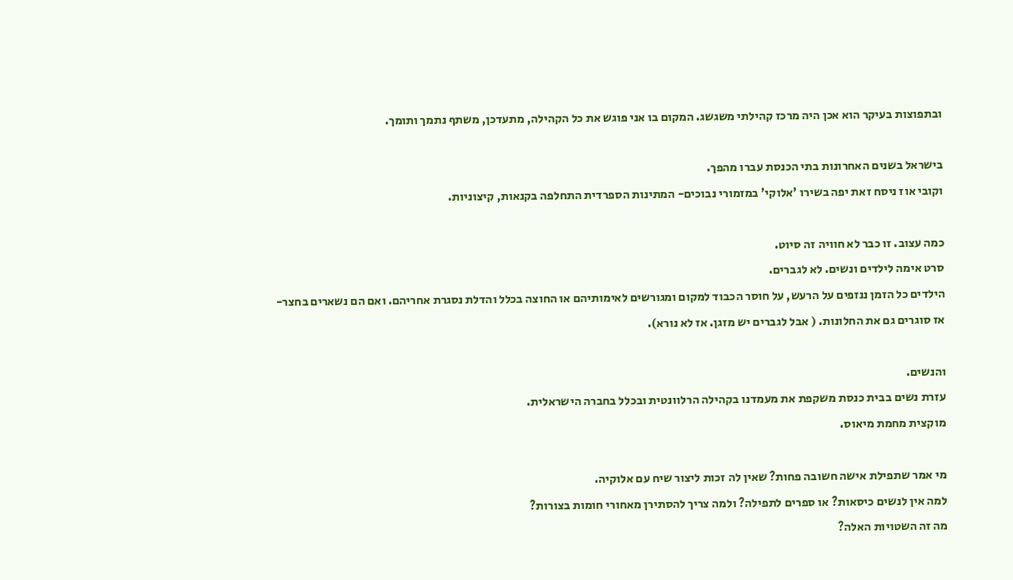ובתפוצות בעיקר הוא אכן היה מרכז קהילתי משגשג. המקום בו אני פוגש את כל הקהילה, מתעדכן, משתף נתמך ותומך.

בישראל בשנים האחרונות בתי הכנסת עברו מהפך.
וקובי אוז ניסח זאת יפה בשירו 'אלוקי' במזמורי נבוכים- המתינות הספרדית התחלפה בקנאות, קיצוניות.

כמה עצוב. זו כבר לא חוויה זה סיוט.
סרט אימה לילדים ונשים. לא לגברים.
הילדים כל הזמן ננזפים על הרעש, על חוסר הכבוד למקום ומגורשים לאימותיהם או החוצה בכלל והדלת נסגרת אחריהם. ואם הם נשארים בחצר- אז סוגרים גם את החלונות. ( אבל לגברים יש מזגן. אז לא נורא).

והנשים.
עזרת נשים בבית כנסת משקפת את מעמדנו בקהילה הרלוונטית ובכלל בחברה הישראלית.
מוקצית מחמת מיאוס.

מי אמר שתפילת אישה חשובה פחות? שאין לה זכות ליצור שיח עם אלוקיה.
למה אין לנשים כיסאות? או ספרים לתפילה? ולמה צריך להסתירן מאחורי חומות בצורות?
מה זה השטויות האלה?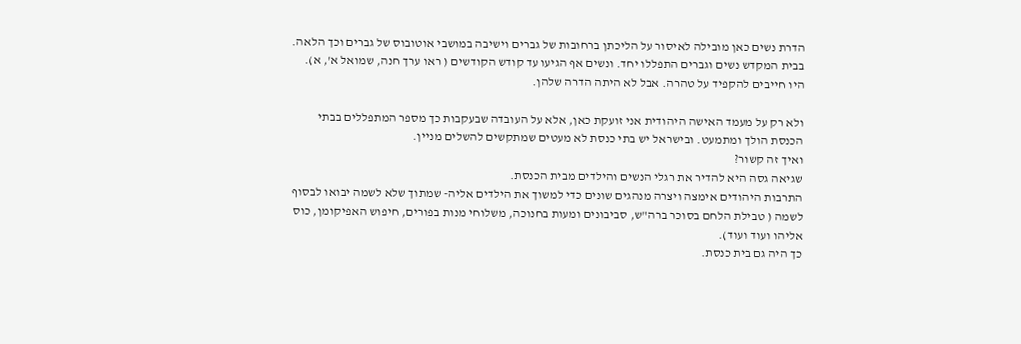הדרת נשים כאן מובילה לאיסור על הליכתן ברחובות של גברים וישיבה במושבי אוטובוס של גברים וכך הלאה.
בבית המקדש נשים וגברים התפללו יחד. ונשים אף הגיעו עד קודש הקודשים ( ראו ערך חנה, שמואל א', א).
היו חייבים להקפיד על טהרה. אבל לא היתה הדרה שלהן.

ולא רק על מעמד האישה היהודית אני זועקת כאן, אלא על העובדה שבעקבות כך מספר המתפללים בבתי הכנסת הולך ומתמעט. ובישראל יש בתי כנסת לא מעטים שמתקשים להשלים מניין.
ואיך זה קשור?
שגיאה גסה היא להדיר את רגלי הנשים והילדים מבית הכנסת.
התרבות היהודים אימצה ויצרה מנהגים שונים כדי למשוך את הילדים אליה- שמתוך שלא לשמה יבואו לבסוף לשמה ( טבילת הלחם בסוכר ברה"ש, סביבונים ומעות בחנוכה, משלוחי מנות בפורים, חיפוש האפיקומן, כוס אליהו ועוד ועוד).
כך היה גם בית כנסת.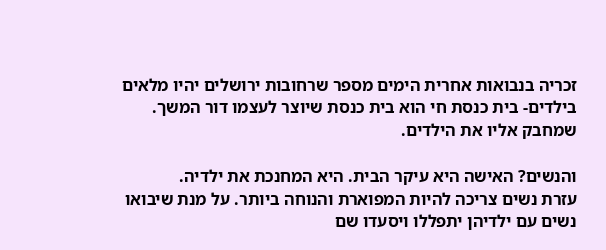זכריה בנבואות אחרית הימים מספר שרחובות ירושלים יהיו מלאים בילדים- בית כנסת חי הוא בית כנסת שיוצר לעצמו דור המשך. שמחבק אליו את הילדים.

והנשים? האישה היא עיקר הבית. היא המחנכת את ילדיה.
עזרת נשים צריכה להיות המפוארת והנוחה ביותר. על מנת שיבואו נשים עם ילדיהן יתפללו ויסעדו שם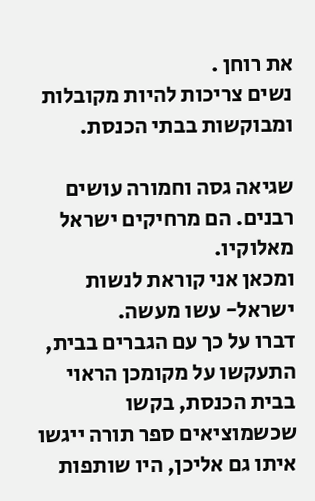את רוחן .
נשים צריכות להיות מקובלות ומבוקשות בבתי הכנסת.

שגיאה גסה וחמורה עושים רבנים. הם מרחיקים ישראל מאלוקיו.
ומכאן אני קוראת לנשות ישראל- עשו מעשה.
דברו על כך עם הגברים בבית, התעקשו על מקומכן הראוי בבית הכנסת, בקשו שכשמוציאים ספר תורה ייגשו איתו גם אליכן, היו שותפות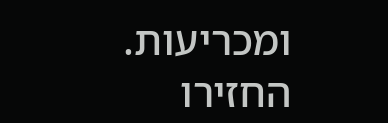ומכריעות.
החזירו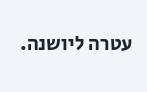עטרה ליושנה.